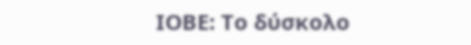ΙΟΒΕ: Το δύσκολο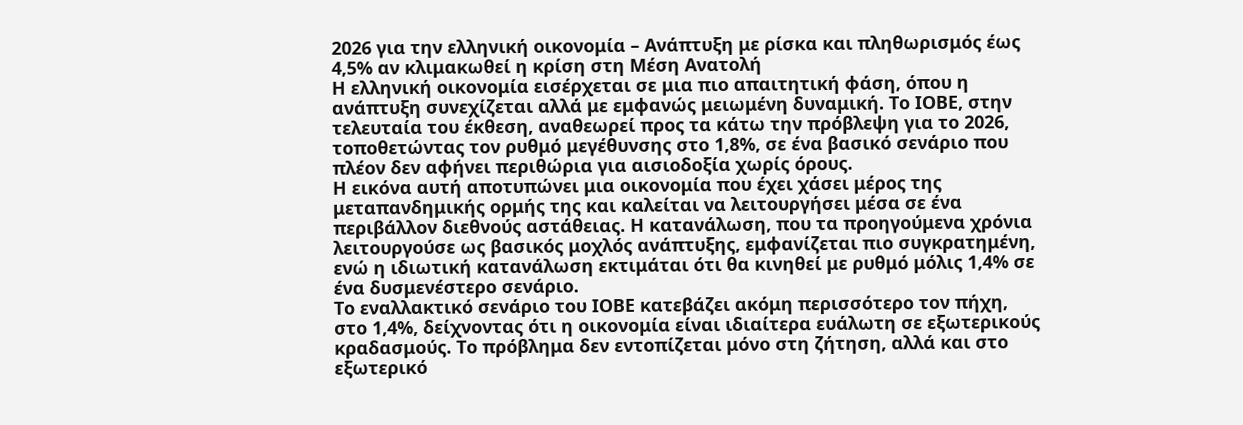2026 για την ελληνική οικονομία – Ανάπτυξη με ρίσκα και πληθωρισμός έως 4,5% αν κλιμακωθεί η κρίση στη Μέση Ανατολή
Η ελληνική οικονομία εισέρχεται σε μια πιο απαιτητική φάση, όπου η ανάπτυξη συνεχίζεται αλλά με εμφανώς μειωμένη δυναμική. Το ΙΟΒΕ, στην τελευταία του έκθεση, αναθεωρεί προς τα κάτω την πρόβλεψη για το 2026, τοποθετώντας τον ρυθμό μεγέθυνσης στο 1,8%, σε ένα βασικό σενάριο που πλέον δεν αφήνει περιθώρια για αισιοδοξία χωρίς όρους.
Η εικόνα αυτή αποτυπώνει μια οικονομία που έχει χάσει μέρος της μεταπανδημικής ορμής της και καλείται να λειτουργήσει μέσα σε ένα περιβάλλον διεθνούς αστάθειας. Η κατανάλωση, που τα προηγούμενα χρόνια λειτουργούσε ως βασικός μοχλός ανάπτυξης, εμφανίζεται πιο συγκρατημένη, ενώ η ιδιωτική κατανάλωση εκτιμάται ότι θα κινηθεί με ρυθμό μόλις 1,4% σε ένα δυσμενέστερο σενάριο.
Το εναλλακτικό σενάριο του ΙΟΒΕ κατεβάζει ακόμη περισσότερο τον πήχη, στο 1,4%, δείχνοντας ότι η οικονομία είναι ιδιαίτερα ευάλωτη σε εξωτερικούς κραδασμούς. Το πρόβλημα δεν εντοπίζεται μόνο στη ζήτηση, αλλά και στο εξωτερικό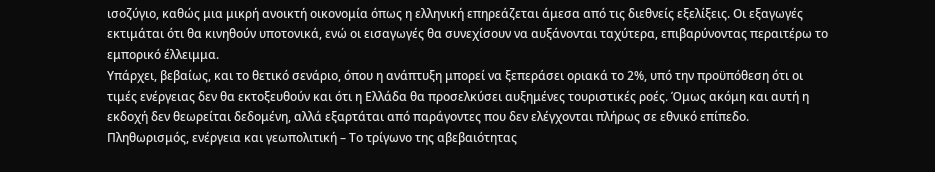ισοζύγιο, καθώς μια μικρή ανοικτή οικονομία όπως η ελληνική επηρεάζεται άμεσα από τις διεθνείς εξελίξεις. Οι εξαγωγές εκτιμάται ότι θα κινηθούν υποτονικά, ενώ οι εισαγωγές θα συνεχίσουν να αυξάνονται ταχύτερα, επιβαρύνοντας περαιτέρω το εμπορικό έλλειμμα.
Υπάρχει, βεβαίως, και το θετικό σενάριο, όπου η ανάπτυξη μπορεί να ξεπεράσει οριακά το 2%, υπό την προϋπόθεση ότι οι τιμές ενέργειας δεν θα εκτοξευθούν και ότι η Ελλάδα θα προσελκύσει αυξημένες τουριστικές ροές. Όμως ακόμη και αυτή η εκδοχή δεν θεωρείται δεδομένη, αλλά εξαρτάται από παράγοντες που δεν ελέγχονται πλήρως σε εθνικό επίπεδο.
Πληθωρισμός, ενέργεια και γεωπολιτική – Το τρίγωνο της αβεβαιότητας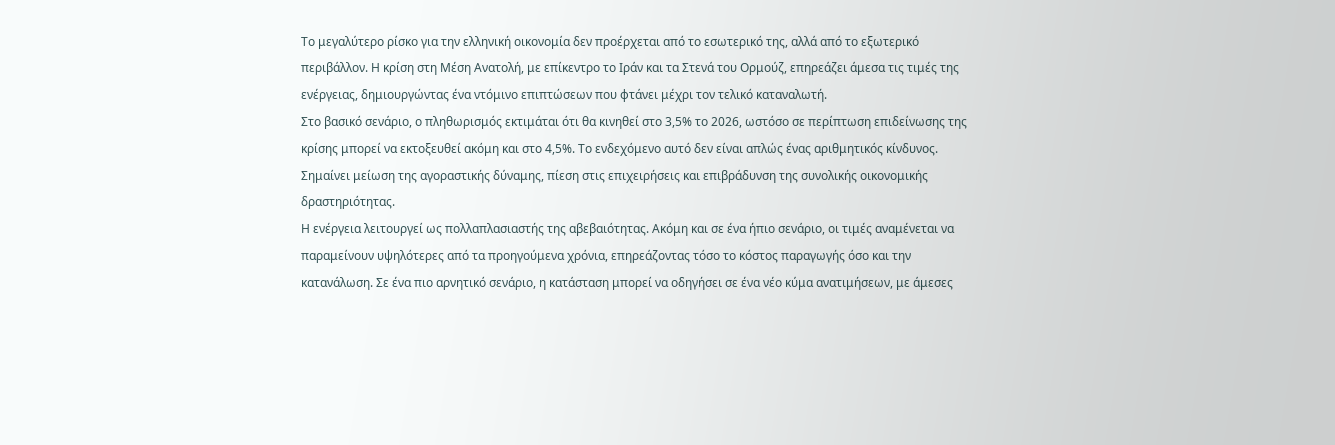Το μεγαλύτερο ρίσκο για την ελληνική οικονομία δεν προέρχεται από το εσωτερικό της, αλλά από το εξωτερικό περιβάλλον. Η κρίση στη Μέση Ανατολή, με επίκεντρο το Ιράν και τα Στενά του Ορμούζ, επηρεάζει άμεσα τις τιμές της ενέργειας, δημιουργώντας ένα ντόμινο επιπτώσεων που φτάνει μέχρι τον τελικό καταναλωτή.
Στο βασικό σενάριο, ο πληθωρισμός εκτιμάται ότι θα κινηθεί στο 3,5% το 2026, ωστόσο σε περίπτωση επιδείνωσης της κρίσης μπορεί να εκτοξευθεί ακόμη και στο 4,5%. Το ενδεχόμενο αυτό δεν είναι απλώς ένας αριθμητικός κίνδυνος. Σημαίνει μείωση της αγοραστικής δύναμης, πίεση στις επιχειρήσεις και επιβράδυνση της συνολικής οικονομικής δραστηριότητας.
Η ενέργεια λειτουργεί ως πολλαπλασιαστής της αβεβαιότητας. Ακόμη και σε ένα ήπιο σενάριο, οι τιμές αναμένεται να παραμείνουν υψηλότερες από τα προηγούμενα χρόνια, επηρεάζοντας τόσο το κόστος παραγωγής όσο και την κατανάλωση. Σε ένα πιο αρνητικό σενάριο, η κατάσταση μπορεί να οδηγήσει σε ένα νέο κύμα ανατιμήσεων, με άμεσες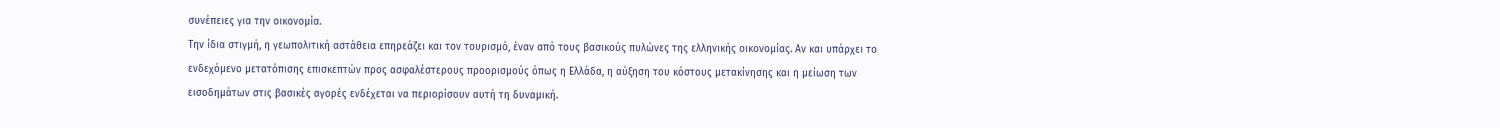συνέπειες για την οικονομία.
Την ίδια στιγμή, η γεωπολιτική αστάθεια επηρεάζει και τον τουρισμό, έναν από τους βασικούς πυλώνες της ελληνικής οικονομίας. Αν και υπάρχει το ενδεχόμενο μετατόπισης επισκεπτών προς ασφαλέστερους προορισμούς όπως η Ελλάδα, η αύξηση του κόστους μετακίνησης και η μείωση των εισοδημάτων στις βασικές αγορές ενδέχεται να περιορίσουν αυτή τη δυναμική.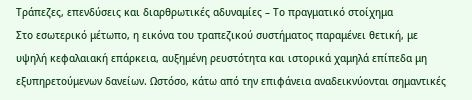Τράπεζες, επενδύσεις και διαρθρωτικές αδυναμίες – Το πραγματικό στοίχημα
Στο εσωτερικό μέτωπο, η εικόνα του τραπεζικού συστήματος παραμένει θετική, με υψηλή κεφαλαιακή επάρκεια, αυξημένη ρευστότητα και ιστορικά χαμηλά επίπεδα μη εξυπηρετούμενων δανείων. Ωστόσο, κάτω από την επιφάνεια αναδεικνύονται σημαντικές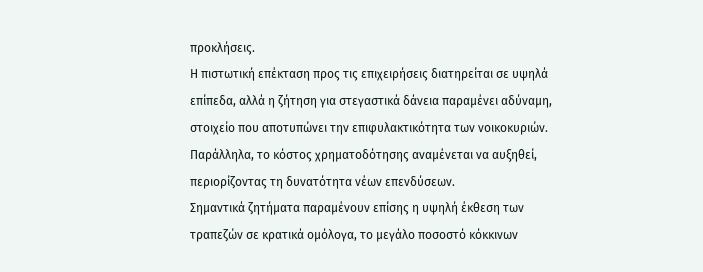προκλήσεις.
Η πιστωτική επέκταση προς τις επιχειρήσεις διατηρείται σε υψηλά επίπεδα, αλλά η ζήτηση για στεγαστικά δάνεια παραμένει αδύναμη, στοιχείο που αποτυπώνει την επιφυλακτικότητα των νοικοκυριών. Παράλληλα, το κόστος χρηματοδότησης αναμένεται να αυξηθεί, περιορίζοντας τη δυνατότητα νέων επενδύσεων.
Σημαντικά ζητήματα παραμένουν επίσης η υψηλή έκθεση των τραπεζών σε κρατικά ομόλογα, το μεγάλο ποσοστό κόκκινων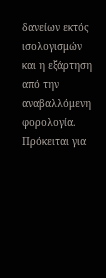δανείων εκτός ισολογισμών και η εξάρτηση από την αναβαλλόμενη φορολογία. Πρόκειται για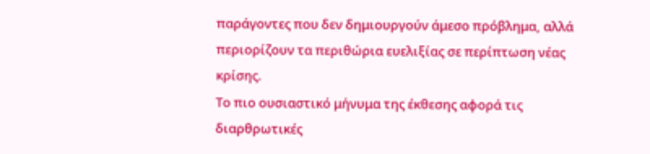παράγοντες που δεν δημιουργούν άμεσο πρόβλημα, αλλά περιορίζουν τα περιθώρια ευελιξίας σε περίπτωση νέας κρίσης.
Το πιο ουσιαστικό μήνυμα της έκθεσης αφορά τις διαρθρωτικές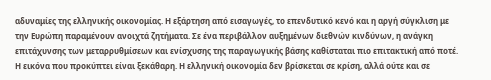αδυναμίες της ελληνικής οικονομίας. Η εξάρτηση από εισαγωγές, το επενδυτικό κενό και η αργή σύγκλιση με την Ευρώπη παραμένουν ανοιχτά ζητήματα. Σε ένα περιβάλλον αυξημένων διεθνών κινδύνων, η ανάγκη επιτάχυνσης των μεταρρυθμίσεων και ενίσχυσης της παραγωγικής βάσης καθίσταται πιο επιτακτική από ποτέ.
Η εικόνα που προκύπτει είναι ξεκάθαρη. Η ελληνική οικονομία δεν βρίσκεται σε κρίση, αλλά ούτε και σε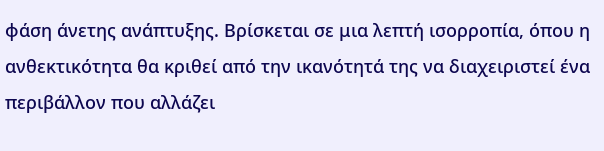φάση άνετης ανάπτυξης. Βρίσκεται σε μια λεπτή ισορροπία, όπου η ανθεκτικότητα θα κριθεί από την ικανότητά της να διαχειριστεί ένα περιβάλλον που αλλάζει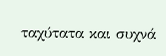ταχύτατα και συχνά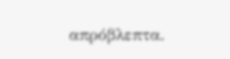απρόβλεπτα.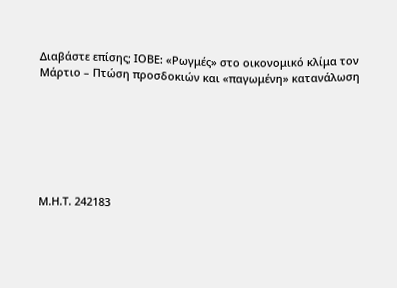Διαβάστε επίσης; ΙΟΒΕ: «Ρωγμές» στο οικονομικό κλίμα τον Μάρτιο – Πτώση προσδοκιών και «παγωμένη» κατανάλωση







Μ.Η.Τ. 242183